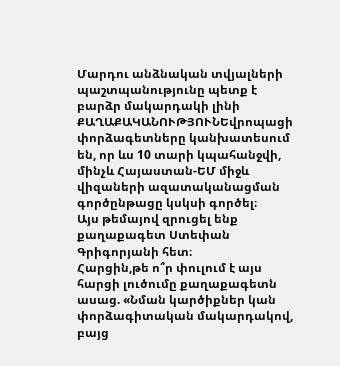Մարդու անձնական տվյալների պաշտպանությունը պետք է բարձր մակարդակի լինի
ՔԱՂԱՔԱԿԱՆՈՒԹՅՈՒՆԵվրոպացի փորձագետները կանխատեսում են, որ ևս 10 տարի կպահանջվի, մինչև Հայաստան-ԵՄ միջև վիզաների ազատականացման գործընթացը կսկսի գործել։
Այս թեմայով զրուցել ենք քաղաքագետ Ստեփան Գրիգորյանի հետ։
Հարցին,թե ո՞ր փուլում է այս հարցի լուծումը քաղաքագետն ասաց. «Նման կարծիքներ կան փորձագիտական մակարդակով, բայց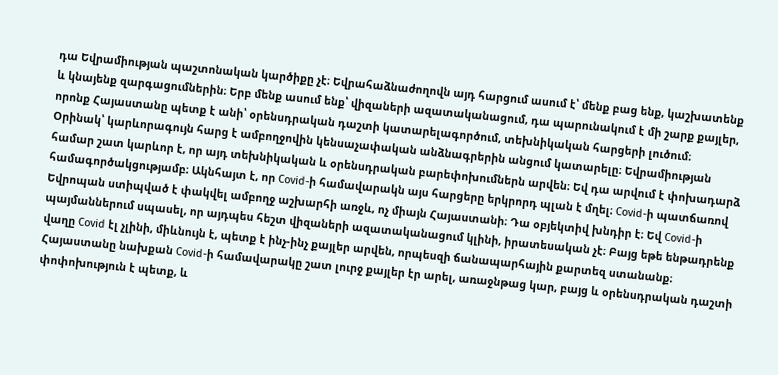դա Եվրամիության պաշտոնական կարծիքը չէ։ Եվրահաձնաժողովն այդ հարցում ասում է՝ մենք բաց ենք, կաշխատենք և կնայենք զարգացումներին։ Երբ մենք ասում ենք՝ վիզաների ազատականացում, դա պարունակում է մի շարք քայլեր, որոնք Հայաստանը պետք է անի՝ օրենսդրական դաշտի կատարելագործում, տեխնիկական հարցերի լուծում։
Օրինակ՝ կարևորագույն հարց է ամբողջովին կենսաչափական անձնագրերին անցում կատարելը։ Եվրամիության համար շատ կարևոր է, որ այդ տեխնիկական և օրենսդրական բարեփոխումներն արվեն։ Եվ դա արվում է փոխադարձ համագործակցությամբ։ Ակնհայտ է, որ Covid-ի համավարակն այս հարցերը երկրորդ պլան է մղել։ Covid-ի պատճառով Եվրոպան ստիպված է փակվել ամբողջ աշխարհի առջև, ոչ միայն Հայաստանի։ Դա օբյեկտիվ խնդիր է։ Եվ Covid-ի պայմաններում սպասել, որ այդպես հեշտ վիզաների ազատականացում կլինի, իրատեսական չէ։ Բայց եթե ենթադրենք վաղը Covid էլ չլինի, միևնույն է, պետք է ինչ-ինչ քայլեր արվեն, որպեսզի ճանապարհային քարտեզ ստանանք։ Հայաստանը նախքան Covid-ի համավարակը շատ լուրջ քայլեր էր արել, առաջնթաց կար, բայց և օրենսդրական դաշտի փոփոխություն է պետք, և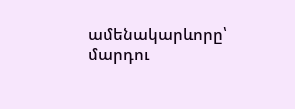ամենակարևորը՝ մարդու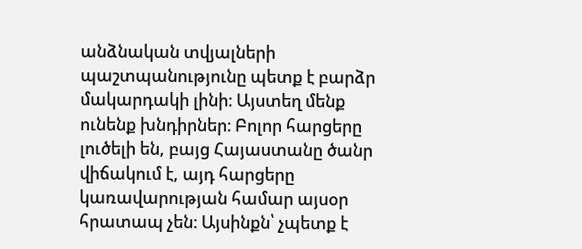անձնական տվյալների պաշտպանությունը պետք է բարձր մակարդակի լինի։ Այստեղ մենք ունենք խնդիրներ։ Բոլոր հարցերը լուծելի են, բայց Հայաստանը ծանր վիճակում է, այդ հարցերը կառավարության համար այսօր հրատապ չեն։ Այսինքն՝ չպետք է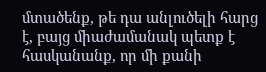մտածենք, թե դա անլուծելի հարց է, բայց միաժամանակ պետք է հասկանանք, որ մի քանի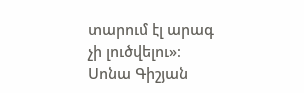տարում էլ արագ չի լուծվելու»։
Սոնա Գիշյան